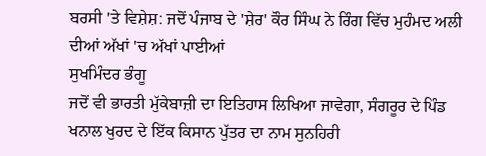ਬਰਸੀ 'ਤੇ ਵਿਸ਼ੇਸ਼: ਜਦੋਂ ਪੰਜਾਬ ਦੇ 'ਸ਼ੇਰ' ਕੌਰ ਸਿੰਘ ਨੇ ਰਿੰਗ ਵਿੱਚ ਮੁਹੰਮਦ ਅਲੀ ਦੀਆਂ ਅੱਖਾਂ 'ਚ ਅੱਖਾਂ ਪਾਈਆਂ
ਸੁਖਮਿੰਦਰ ਭੰਗੂ
ਜਦੋਂ ਵੀ ਭਾਰਤੀ ਮੁੱਕੇਬਾਜ਼ੀ ਦਾ ਇਤਿਹਾਸ ਲਿਖਿਆ ਜਾਵੇਗਾ, ਸੰਗਰੂਰ ਦੇ ਪਿੰਡ ਖਨਾਲ ਖੁਰਦ ਦੇ ਇੱਕ ਕਿਸਾਨ ਪੁੱਤਰ ਦਾ ਨਾਮ ਸੁਨਹਿਰੀ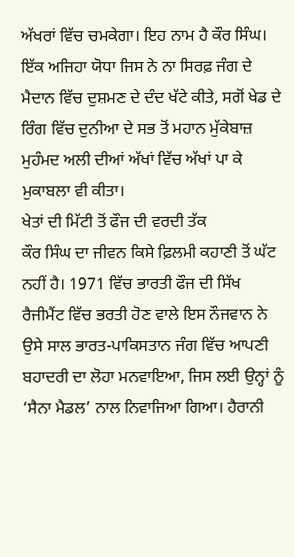ਅੱਖਰਾਂ ਵਿੱਚ ਚਮਕੇਗਾ। ਇਹ ਨਾਮ ਹੈ ਕੌਰ ਸਿੰਘ। ਇੱਕ ਅਜਿਹਾ ਯੋਧਾ ਜਿਸ ਨੇ ਨਾ ਸਿਰਫ਼ ਜੰਗ ਦੇ ਮੈਦਾਨ ਵਿੱਚ ਦੁਸ਼ਮਣ ਦੇ ਦੰਦ ਖੱਟੇ ਕੀਤੇ, ਸਗੋਂ ਖੇਡ ਦੇ ਰਿੰਗ ਵਿੱਚ ਦੁਨੀਆ ਦੇ ਸਭ ਤੋਂ ਮਹਾਨ ਮੁੱਕੇਬਾਜ਼ ਮੁਹੰਮਦ ਅਲੀ ਦੀਆਂ ਅੱਖਾਂ ਵਿੱਚ ਅੱਖਾਂ ਪਾ ਕੇ ਮੁਕਾਬਲਾ ਵੀ ਕੀਤਾ।
ਖੇਤਾਂ ਦੀ ਮਿੱਟੀ ਤੋਂ ਫੌਜ ਦੀ ਵਰਦੀ ਤੱਕ
ਕੌਰ ਸਿੰਘ ਦਾ ਜੀਵਨ ਕਿਸੇ ਫ਼ਿਲਮੀ ਕਹਾਣੀ ਤੋਂ ਘੱਟ ਨਹੀਂ ਹੈ। 1971 ਵਿੱਚ ਭਾਰਤੀ ਫੌਜ ਦੀ ਸਿੱਖ ਰੈਜੀਮੈਂਟ ਵਿੱਚ ਭਰਤੀ ਹੋਣ ਵਾਲੇ ਇਸ ਨੌਜਵਾਨ ਨੇ ਉਸੇ ਸਾਲ ਭਾਰਤ-ਪਾਕਿਸਤਾਨ ਜੰਗ ਵਿੱਚ ਆਪਣੀ ਬਹਾਦਰੀ ਦਾ ਲੋਹਾ ਮਨਵਾਇਆ, ਜਿਸ ਲਈ ਉਨ੍ਹਾਂ ਨੂੰ ‘ਸੈਨਾ ਮੈਡਲ’ ਨਾਲ ਨਿਵਾਜਿਆ ਗਿਆ। ਹੈਰਾਨੀ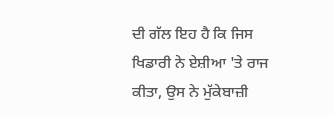ਦੀ ਗੱਲ ਇਹ ਹੈ ਕਿ ਜਿਸ ਖਿਡਾਰੀ ਨੇ ਏਸ਼ੀਆ 'ਤੇ ਰਾਜ ਕੀਤਾ, ਉਸ ਨੇ ਮੁੱਕੇਬਾਜ਼ੀ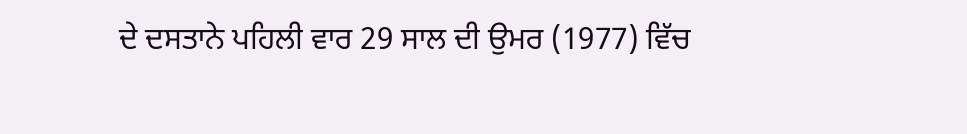ਦੇ ਦਸਤਾਨੇ ਪਹਿਲੀ ਵਾਰ 29 ਸਾਲ ਦੀ ਉਮਰ (1977) ਵਿੱਚ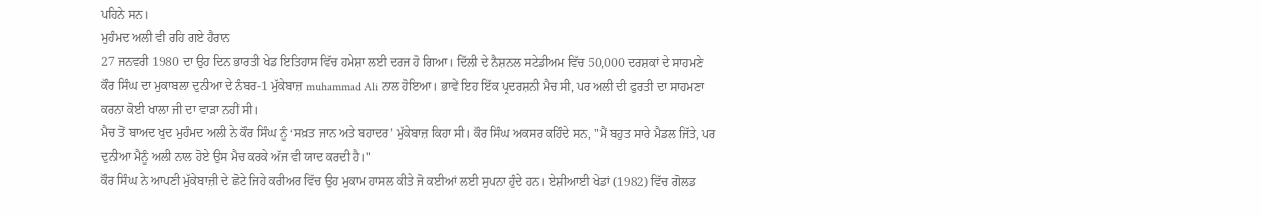ਪਹਿਨੇ ਸਨ।
ਮੁਹੰਮਦ ਅਲੀ ਵੀ ਰਹਿ ਗਏ ਹੈਰਾਨ
27 ਜਨਵਰੀ 1980 ਦਾ ਉਹ ਦਿਨ ਭਾਰਤੀ ਖੇਡ ਇਤਿਹਾਸ ਵਿੱਚ ਹਮੇਸ਼ਾ ਲਈ ਦਰਜ ਹੋ ਗਿਆ। ਦਿੱਲੀ ਦੇ ਨੈਸ਼ਨਲ ਸਟੇਡੀਅਮ ਵਿੱਚ 50,000 ਦਰਸ਼ਕਾਂ ਦੇ ਸਾਹਮਣੇ ਕੌਰ ਸਿੰਘ ਦਾ ਮੁਕਾਬਲਾ ਦੁਨੀਆ ਦੇ ਨੰਬਰ-1 ਮੁੱਕੇਬਾਜ਼ muhammad Ali ਨਾਲ ਹੋਇਆ। ਭਾਵੇਂ ਇਹ ਇੱਕ ਪ੍ਰਦਰਸ਼ਨੀ ਮੈਚ ਸੀ, ਪਰ ਅਲੀ ਦੀ ਫੁਰਤੀ ਦਾ ਸਾਹਮਣਾ ਕਰਨਾ ਕੋਈ ਖਾਲਾ ਜੀ ਦਾ ਵਾੜਾ ਨਹੀਂ ਸੀ।
ਮੈਚ ਤੋਂ ਬਾਅਦ ਖੁਦ ਮੁਹੰਮਦ ਅਲੀ ਨੇ ਕੌਰ ਸਿੰਘ ਨੂੰ ‘ਸਖ਼ਤ ਜਾਨ ਅਤੇ ਬਹਾਦਰ’ ਮੁੱਕੇਬਾਜ਼ ਕਿਹਾ ਸੀ। ਕੌਰ ਸਿੰਘ ਅਕਸਰ ਕਹਿੰਦੇ ਸਨ, "ਮੈਂ ਬਹੁਤ ਸਾਰੇ ਮੈਡਲ ਜਿੱਤੇ, ਪਰ ਦੁਨੀਆ ਮੈਨੂੰ ਅਲੀ ਨਾਲ ਹੋਏ ਉਸ ਮੈਚ ਕਰਕੇ ਅੱਜ ਵੀ ਯਾਦ ਕਰਦੀ ਹੈ।"
ਕੌਰ ਸਿੰਘ ਨੇ ਆਪਣੀ ਮੁੱਕੇਬਾਜ਼ੀ ਦੇ ਛੋਟੇ ਜਿਹੇ ਕਰੀਅਰ ਵਿੱਚ ਉਹ ਮੁਕਾਮ ਹਾਸਲ ਕੀਤੇ ਜੋ ਕਈਆਂ ਲਈ ਸੁਪਨਾ ਹੁੰਦੇ ਹਨ। ਏਸ਼ੀਆਈ ਖੇਡਾਂ (1982) ਵਿੱਚ ਗੋਲਡ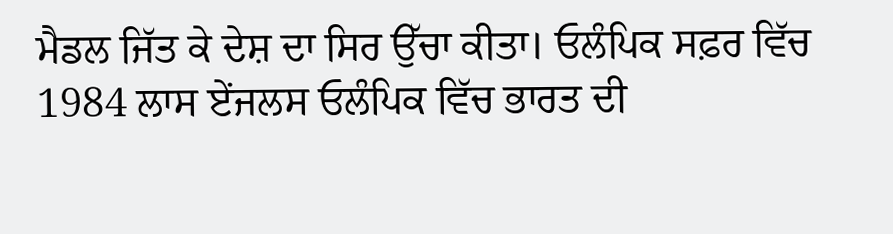ਮੈਡਲ ਜਿੱਤ ਕੇ ਦੇਸ਼ ਦਾ ਸਿਰ ਉੱਚਾ ਕੀਤਾ। ਓਲੰਪਿਕ ਸਫ਼ਰ ਵਿੱਚ 1984 ਲਾਸ ਏਂਜਲਸ ਓਲੰਪਿਕ ਵਿੱਚ ਭਾਰਤ ਦੀ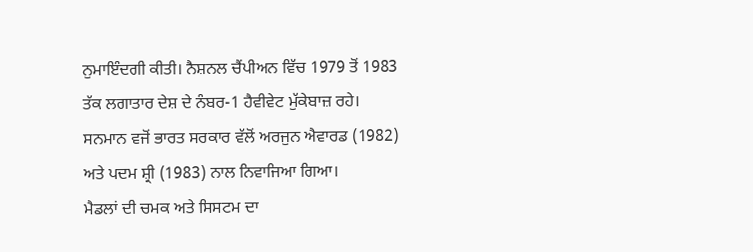ਨੁਮਾਇੰਦਗੀ ਕੀਤੀ। ਨੈਸ਼ਨਲ ਚੈਂਪੀਅਨ ਵਿੱਚ 1979 ਤੋਂ 1983 ਤੱਕ ਲਗਾਤਾਰ ਦੇਸ਼ ਦੇ ਨੰਬਰ-1 ਹੈਵੀਵੇਟ ਮੁੱਕੇਬਾਜ਼ ਰਹੇ। ਸਨਮਾਨ ਵਜੋਂ ਭਾਰਤ ਸਰਕਾਰ ਵੱਲੋਂ ਅਰਜੁਨ ਐਵਾਰਡ (1982) ਅਤੇ ਪਦਮ ਸ਼੍ਰੀ (1983) ਨਾਲ ਨਿਵਾਜਿਆ ਗਿਆ।
ਮੈਡਲਾਂ ਦੀ ਚਮਕ ਅਤੇ ਸਿਸਟਮ ਦਾ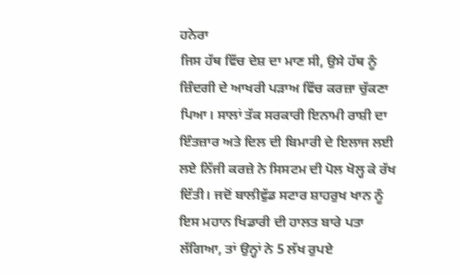ਹਨੇਰਾ
ਜਿਸ ਹੱਥ ਵਿੱਚ ਦੇਸ਼ ਦਾ ਮਾਣ ਸੀ, ਉਸੇ ਹੱਥ ਨੂੰ ਜ਼ਿੰਦਗੀ ਦੇ ਆਖਰੀ ਪੜਾਅ ਵਿੱਚ ਕਰਜ਼ਾ ਚੁੱਕਣਾ ਪਿਆ। ਸਾਲਾਂ ਤੱਕ ਸਰਕਾਰੀ ਇਨਾਮੀ ਰਾਸ਼ੀ ਦਾ ਇੰਤਜ਼ਾਰ ਅਤੇ ਦਿਲ ਦੀ ਬਿਮਾਰੀ ਦੇ ਇਲਾਜ ਲਈ ਲਏ ਨਿੱਜੀ ਕਰਜ਼ੇ ਨੇ ਸਿਸਟਮ ਦੀ ਪੋਲ ਖੋਲ੍ਹ ਕੇ ਰੱਖ ਦਿੱਤੀ। ਜਦੋਂ ਬਾਲੀਵੁੱਡ ਸਟਾਰ ਸ਼ਾਹਰੁਖ ਖਾਨ ਨੂੰ ਇਸ ਮਹਾਨ ਖਿਡਾਰੀ ਦੀ ਹਾਲਤ ਬਾਰੇ ਪਤਾ ਲੱਗਿਆ, ਤਾਂ ਉਨ੍ਹਾਂ ਨੇ 5 ਲੱਖ ਰੁਪਏ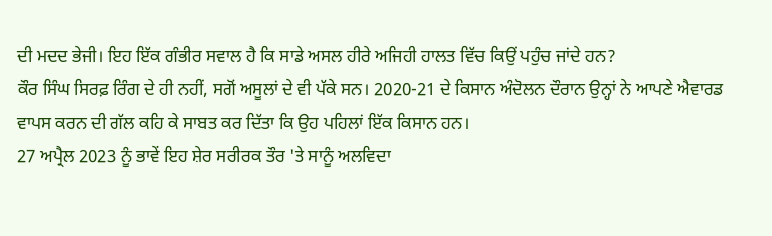ਦੀ ਮਦਦ ਭੇਜੀ। ਇਹ ਇੱਕ ਗੰਭੀਰ ਸਵਾਲ ਹੈ ਕਿ ਸਾਡੇ ਅਸਲ ਹੀਰੇ ਅਜਿਹੀ ਹਾਲਤ ਵਿੱਚ ਕਿਉਂ ਪਹੁੰਚ ਜਾਂਦੇ ਹਨ?
ਕੌਰ ਸਿੰਘ ਸਿਰਫ਼ ਰਿੰਗ ਦੇ ਹੀ ਨਹੀਂ, ਸਗੋਂ ਅਸੂਲਾਂ ਦੇ ਵੀ ਪੱਕੇ ਸਨ। 2020-21 ਦੇ ਕਿਸਾਨ ਅੰਦੋਲਨ ਦੌਰਾਨ ਉਨ੍ਹਾਂ ਨੇ ਆਪਣੇ ਐਵਾਰਡ ਵਾਪਸ ਕਰਨ ਦੀ ਗੱਲ ਕਹਿ ਕੇ ਸਾਬਤ ਕਰ ਦਿੱਤਾ ਕਿ ਉਹ ਪਹਿਲਾਂ ਇੱਕ ਕਿਸਾਨ ਹਨ।
27 ਅਪ੍ਰੈਲ 2023 ਨੂੰ ਭਾਵੇਂ ਇਹ ਸ਼ੇਰ ਸਰੀਰਕ ਤੌਰ 'ਤੇ ਸਾਨੂੰ ਅਲਵਿਦਾ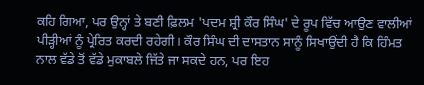ਕਹਿ ਗਿਆ, ਪਰ ਉਨ੍ਹਾਂ ਤੇ ਬਣੀ ਫ਼ਿਲਮ 'ਪਦਮ ਸ਼੍ਰੀ ਕੌਰ ਸਿੰਘ' ਦੇ ਰੂਪ ਵਿੱਚ ਆਉਣ ਵਾਲੀਆਂ ਪੀੜ੍ਹੀਆਂ ਨੂੰ ਪ੍ਰੇਰਿਤ ਕਰਦੀ ਰਹੇਗੀ। ਕੌਰ ਸਿੰਘ ਦੀ ਦਾਸਤਾਨ ਸਾਨੂੰ ਸਿਖਾਉਂਦੀ ਹੈ ਕਿ ਹਿੰਮਤ ਨਾਲ ਵੱਡੇ ਤੋਂ ਵੱਡੇ ਮੁਕਾਬਲੇ ਜਿੱਤੇ ਜਾ ਸਕਦੇ ਹਨ, ਪਰ ਇਹ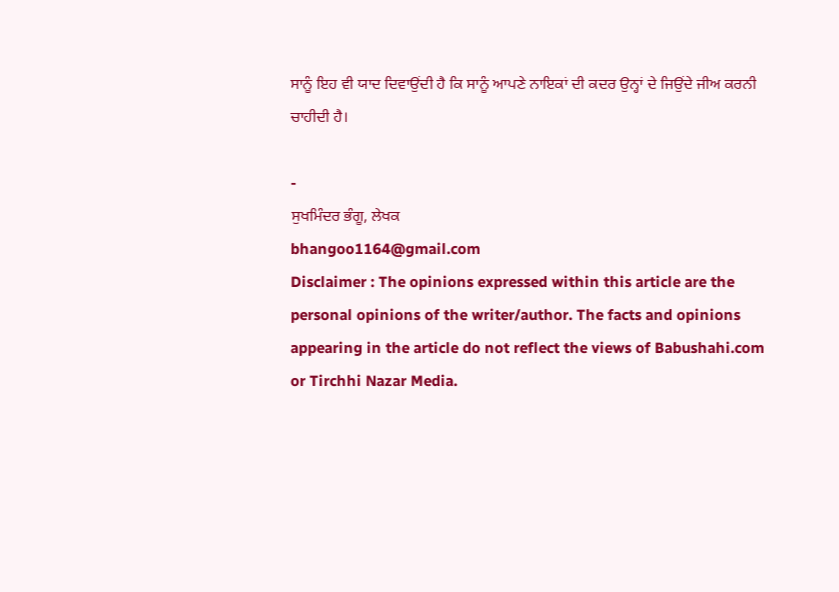ਸਾਨੂੰ ਇਹ ਵੀ ਯਾਦ ਦਿਵਾਉਂਦੀ ਹੈ ਕਿ ਸਾਨੂੰ ਆਪਣੇ ਨਾਇਕਾਂ ਦੀ ਕਦਰ ਉਨ੍ਹਾਂ ਦੇ ਜਿਉਂਦੇ ਜੀਅ ਕਰਨੀ ਚਾਹੀਦੀ ਹੈ।

-
ਸੁਖਮਿੰਦਰ ਭੰਗੂ, ਲੇਖਕ
bhangoo1164@gmail.com
Disclaimer : The opinions expressed within this article are the personal opinions of the writer/author. The facts and opinions appearing in the article do not reflect the views of Babushahi.com or Tirchhi Nazar Media.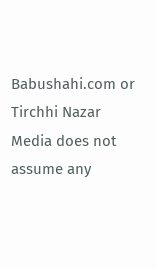Babushahi.com or Tirchhi Nazar Media does not assume any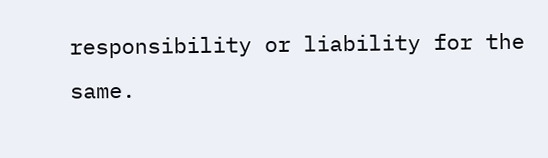responsibility or liability for the same.